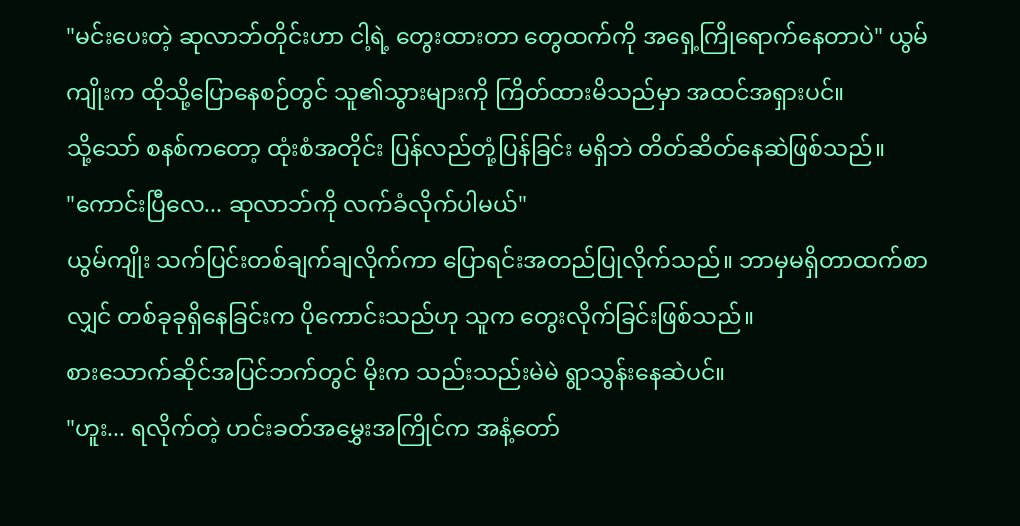"မင်းပေးတဲ့ ဆုလာဘ်တိုင်းဟာ ငါ့ရဲ့ တွေးထားတာ တွေထက်ကို အရှေ့ကြိုရောက်နေတာပဲ" ယွမ်ကျိုးက ထိုသို့ပြောနေစဉ်တွင် သူ၏သွားများကို ကြိတ်ထားမိသည်မှာ အထင်အရှားပင်။
သို့သော် စနစ်ကတော့ ထုံးစံအတိုင်း ပြန်လည်တုံ့ပြန်ခြင်း မရှိဘဲ တိတ်ဆိတ်နေဆဲဖြစ်သည်။
"ကောင်းပြီလေ... ဆုလာဘ်ကို လက်ခံလိုက်ပါမယ်"
ယွမ်ကျိုး သက်ပြင်းတစ်ချက်ချလိုက်ကာ ပြောရင်းအတည်ပြုလိုက်သည်။ ဘာမှမရှိတာထက်စာလျှင် တစ်ခုခုရှိနေခြင်းက ပိုကောင်းသည်ဟု သူက တွေးလိုက်ခြင်းဖြစ်သည်။
စားသောက်ဆိုင်အပြင်ဘက်တွင် မိုးက သည်းသည်းမဲမဲ ရွာသွန်းနေဆဲပင်။
"ဟူး... ရလိုက်တဲ့ ဟင်းခတ်အမွှေးအကြိုင်က အနံ့တော်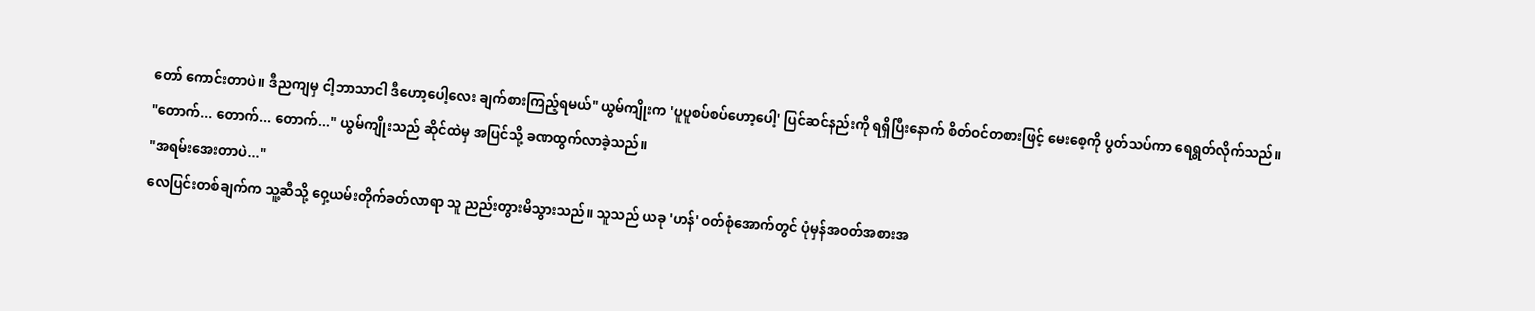တော် ကောင်းတာပဲ။ ဒီညကျမှ ငါ့ဘာသာငါ ဒီဟော့ပေါ့လေး ချက်စားကြည့်ရမယ်" ယွမ်ကျိုးက 'ပူပူစပ်စပ်ဟော့ပေါ့' ပြင်ဆင်နည်းကို ရရှိပြီးနောက် စိတ်ဝင်တစားဖြင့် မေးစေ့ကို ပွတ်သပ်ကာ ရေရွတ်လိုက်သည်။
"တောက်... တောက်... တောက်..." ယွမ်ကျိုးသည် ဆိုင်ထဲမှ အပြင်သို့ ခဏထွက်လာခဲ့သည်။
"အရမ်းအေးတာပဲ..."
လေပြင်းတစ်ချက်က သူ့ဆီသို့ ဝှေ့ယမ်းတိုက်ခတ်လာရာ သူ ညည်းတွားမိသွားသည်။ သူသည် ယခု 'ဟန်' ဝတ်စုံအောက်တွင် ပုံမှန်အဝတ်အစားအ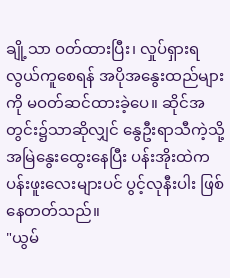ချို့သာ ဝတ်ထားပြီး၊ လှုပ်ရှားရလွယ်ကူစေရန် အပိုအနွေးထည်များကို မဝတ်ဆင်ထားခဲ့ပေ။ ဆိုင်အတွင်း၌သာဆိုလျှင် နွေဦးရာသီကဲ့သို့ အမြဲနွေးထွေးနေပြီး ပန်းအိုးထဲက ပန်းဖူးလေးများပင် ပွင့်လုနီးပါး ဖြစ်နေတတ်သည်။
"ယွမ်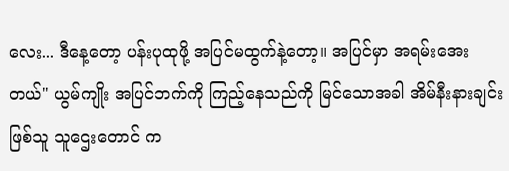လေး... ဒီနေ့တော့ ပန်းပုထုဖို့ အပြင်မထွက်နဲ့တော့။ အပြင်မှာ အရမ်းအေးတယ်" ယွမ်ကျိုး အပြင်ဘက်ကို ကြည့်နေသည်ကို မြင်သောအခါ အိမ်နီးနားချင်းဖြစ်သူ သူဌေးတောင် က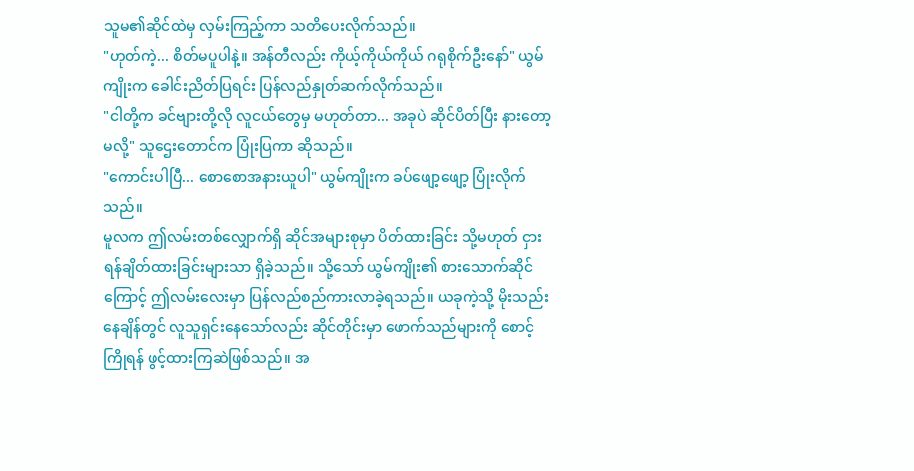သူမ၏ဆိုင်ထဲမှ လှမ်းကြည့်ကာ သတိပေးလိုက်သည်။
"ဟုတ်ကဲ့... စိတ်မပူပါနဲ့။ အန်တီလည်း ကိုယ့်ကိုယ်ကိုယ် ဂရုစိုက်ဦးနော်" ယွမ်ကျိုးက ခေါင်းညိတ်ပြရင်း ပြန်လည်နှုတ်ဆက်လိုက်သည်။
"ငါတို့က ခင်ဗျားတို့လို လူငယ်တွေမှ မဟုတ်တာ... အခုပဲ ဆိုင်ပိတ်ပြီး နားတော့မလို့" သူဌေးတောင်က ပြုံးပြကာ ဆိုသည်။
"ကောင်းပါပြီ... စောစောအနားယူပါ" ယွမ်ကျိုးက ခပ်ဖျော့ဖျော့ ပြုံးလိုက်သည်။
မူလက ဤလမ်းတစ်လျှောက်ရှိ ဆိုင်အများစုမှာ ပိတ်ထားခြင်း သို့မဟုတ် ငှားရန်ချိတ်ထားခြင်းများသာ ရှိခဲ့သည်။ သို့သော် ယွမ်ကျိုး၏ စားသောက်ဆိုင်ကြောင့် ဤလမ်းလေးမှာ ပြန်လည်စည်ကားလာခဲ့ရသည်။ ယခုကဲ့သို့ မိုးသည်းနေချိန်တွင် လူသူရှင်းနေသော်လည်း ဆိုင်တိုင်းမှာ ဖောက်သည်များကို စောင့်ကြိုရန် ဖွင့်ထားကြဆဲဖြစ်သည်။ အ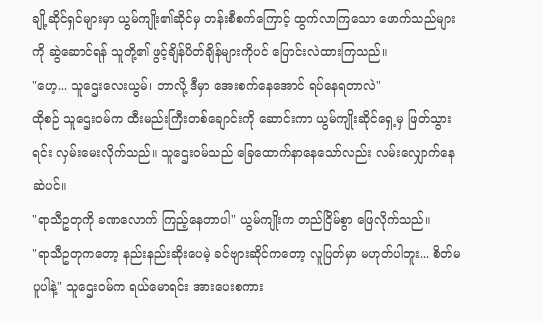ချို့ဆိုင်ရှင်များမှာ ယွမ်ကျိုး၏ဆိုင်မှ တန်းစီစက်ကြောင့် ထွက်လာကြသော ဖောက်သည်များကို ဆွဲဆောင်ရန် သူတို့၏ ဖွင့်ချိန်ပိတ်ချိန်များကိုပင် ပြောင်းလဲထားကြသည်။
"ဟေ့... သူဌေးလေးယွမ်၊ ဘာလို့ ဒီမှာ အေးစက်နေအောင် ရပ်နေရတာလဲ"
ထိုစဉ် သူဌေးဝမ်က ထီးမည်းကြီးတစ်ချောင်းကို ဆောင်းကာ ယွမ်ကျိုးဆိုင်ရှေ့မှ ဖြတ်သွားရင်း လှမ်းမေးလိုက်သည်။ သူဌေးဝမ်သည် ခြေထောက်နာနေသော်လည်း လမ်းလျှောက်နေဆဲပင်။
"ရာသီဥတုကို ခဏလောက် ကြည့်နေတာပါ" ယွမ်ကျိုးက တည်ငြိမ်စွာ ဖြေလိုက်သည်။
"ရာသီဥတုကတော့ နည်းနည်းဆိုးပေမဲ့ ခင်ဗျားဆိုင်ကတော့ လူပြတ်မှာ မဟုတ်ပါဘူး... စိတ်မပူပါနဲ့" သူဌေးဝမ်က ရယ်မောရင်း အားပေးစကား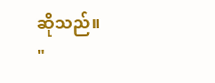ဆိုသည်။
"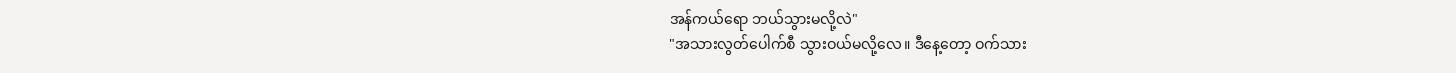အန်ကယ်ရော ဘယ်သွားမလို့လဲ"
"အသားလွတ်ပေါက်စီ သွားဝယ်မလို့လေ။ ဒီနေ့တော့ ဝက်သား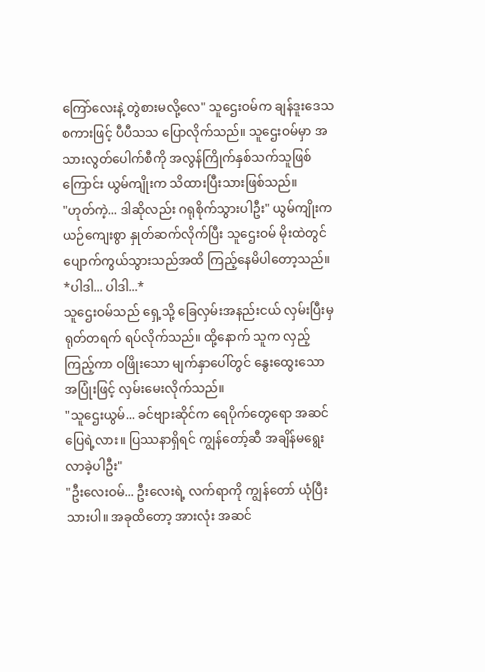ကြော်လေးနဲ့ တွဲစားမလို့လေ" သူဌေးဝမ်က ချန်ဒူးဒေသစကားဖြင့် ပီပီသသ ပြောလိုက်သည်။ သူဌေးဝမ်မှာ အသားလွတ်ပေါက်စီကို အလွန်ကြိုက်နှစ်သက်သူဖြစ်ကြောင်း ယွမ်ကျိုးက သိထားပြီးသားဖြစ်သည်။
"ဟုတ်ကဲ့... ဒါဆိုလည်း ဂရုစိုက်သွားပါဦး" ယွမ်ကျိုးက ယဉ်ကျေးစွာ နှုတ်ဆက်လိုက်ပြီး သူဌေးဝမ် မိုးထဲတွင် ပျောက်ကွယ်သွားသည်အထိ ကြည့်နေမိပါတော့သည်။
*ပါဒါ... ပါဒါ...*
သူဌေးဝမ်သည် ရှေ့သို့ ခြေလှမ်းအနည်းငယ် လှမ်းပြီးမှ ရုတ်တရက် ရပ်လိုက်သည်။ ထို့နောက် သူက လှည့်ကြည့်ကာ ဝဖြိုးသော မျက်နှာပေါ်တွင် နွေးထွေးသော အပြုံးဖြင့် လှမ်းမေးလိုက်သည်။
"သူဌေးယွမ်... ခင်ဗျားဆိုင်က ရေပိုက်တွေရော အဆင်ပြေရဲ့လား။ ပြဿနာရှိရင် ကျွန်တော့်ဆီ အချိန်မရွေး လာခဲ့ပါဦး"
"ဦးလေးဝမ်... ဦးလေးရဲ့ လက်ရာကို ကျွန်တော် ယုံပြီးသားပါ။ အခုထိတော့ အားလုံး အဆင်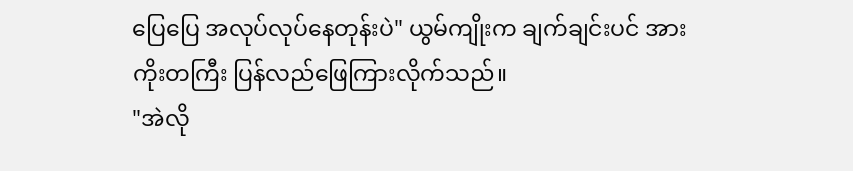ပြေပြေ အလုပ်လုပ်နေတုန်းပဲ" ယွမ်ကျိုးက ချက်ချင်းပင် အားကိုးတကြီး ပြန်လည်ဖြေကြားလိုက်သည်။
"အဲလို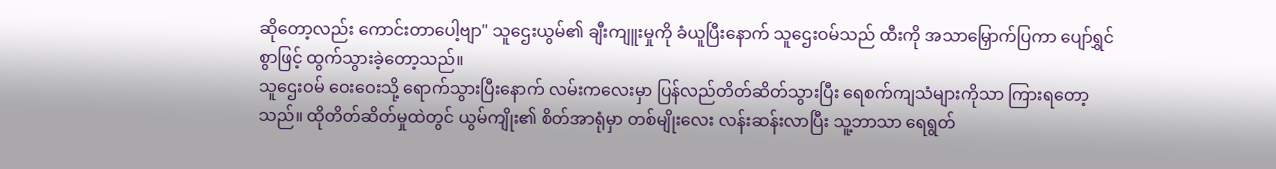ဆိုတော့လည်း ကောင်းတာပေါ့ဗျာ" သူဌေးယွမ်၏ ချီးကျူးမှုကို ခံယူပြီးနောက် သူဌေးဝမ်သည် ထီးကို အသာမြှောက်ပြကာ ပျော်ရွှင်စွာဖြင့် ထွက်သွားခဲ့တော့သည်။
သူဌေးဝမ် ဝေးဝေးသို့ ရောက်သွားပြီးနောက် လမ်းကလေးမှာ ပြန်လည်တိတ်ဆိတ်သွားပြီး ရေစက်ကျသံများကိုသာ ကြားရတော့သည်။ ထိုတိတ်ဆိတ်မှုထဲတွင် ယွမ်ကျိုး၏ စိတ်အာရုံမှာ တစ်မျိုးလေး လန်းဆန်းလာပြီး သူ့ဘာသာ ရေရွတ်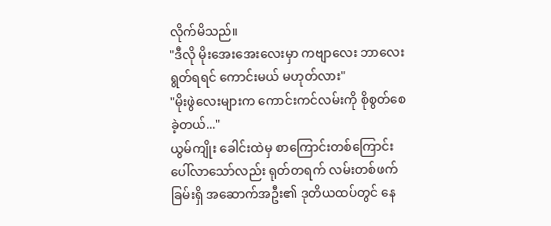လိုက်မိသည်။
"ဒီလို မိုးအေးအေးလေးမှာ ကဗျာလေး ဘာလေး ရွတ်ရရင် ကောင်းမယ် မဟုတ်လား"
"မိုးဖွဲလေးများက ကောင်းကင်လမ်းကို စိုစွတ်စေခဲ့တယ်..."
ယွမ်ကျိုး ခေါင်းထဲမှ စာကြောင်းတစ်ကြောင်း ပေါ်လာသော်လည်း ရုတ်တရက် လမ်းတစ်ဖက်ခြမ်းရှိ အဆောက်အဦး၏ ဒုတိယထပ်တွင် နေ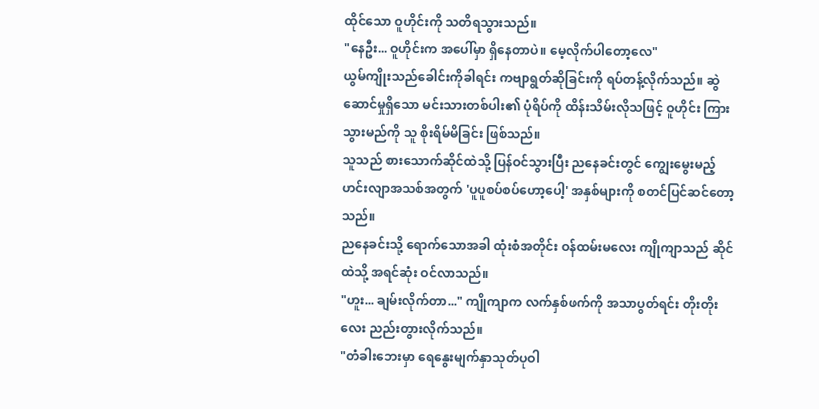ထိုင်သော ဝူဟိုင်းကို သတိရသွားသည်။
"နေဦး... ဝူဟိုင်းက အပေါ်မှာ ရှိနေတာပဲ။ မေ့လိုက်ပါတော့လေ"
ယွမ်ကျိုးသည်ခေါင်းကိုခါရင်း ကဗျာရွတ်ဆိုခြင်းကို ရပ်တန့်လိုက်သည်။ ဆွဲဆောင်မှုရှိသော မင်းသားတစ်ပါး၏ ပုံရိပ်ကို ထိန်းသိမ်းလိုသဖြင့် ဝူဟိုင်း ကြားသွားမည်ကို သူ စိုးရိမ်မိခြင်း ဖြစ်သည်။
သူသည် စားသောက်ဆိုင်ထဲသို့ ပြန်ဝင်သွားပြီး ညနေခင်းတွင် ကျွေးမွေးမည့် ဟင်းလျာအသစ်အတွက် 'ပူပူစပ်စပ်ဟော့ပေါ့' အနှစ်များကို စတင်ပြင်ဆင်တော့သည်။
ညနေခင်းသို့ ရောက်သောအခါ ထုံးစံအတိုင်း ဝန်ထမ်းမလေး ကျိုကျာသည် ဆိုင်ထဲသို့ အရင်ဆုံး ဝင်လာသည်။
"ဟူး... ချမ်းလိုက်တာ..." ကျိုကျာက လက်နှစ်ဖက်ကို အသာပွတ်ရင်း တိုးတိုးလေး ညည်းတွားလိုက်သည်။
"တံခါးဘေးမှာ ရေနွေးမျက်နှာသုတ်ပုဝါ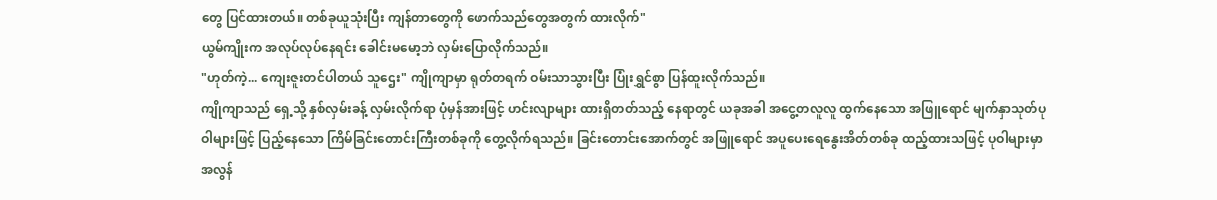တွေ ပြင်ထားတယ်။ တစ်ခုယူသုံးပြီး ကျန်တာတွေကို ဖောက်သည်တွေအတွက် ထားလိုက်"
ယွမ်ကျိုးက အလုပ်လုပ်နေရင်း ခေါင်းမမော့ဘဲ လှမ်းပြောလိုက်သည်။
"ဟုတ်ကဲ့... ကျေးဇူးတင်ပါတယ် သူဌေး" ကျိုကျာမှာ ရုတ်တရက် ဝမ်းသာသွားပြီး ပြုံးရွှင်စွာ ပြန်ထူးလိုက်သည်။
ကျိုကျာသည် ရှေ့သို့ နှစ်လှမ်းခန့် လှမ်းလိုက်ရာ ပုံမှန်အားဖြင့် ဟင်းလျာများ ထားရှိတတ်သည့် နေရာတွင် ယခုအခါ အငွေ့တလူလူ ထွက်နေသော အဖြူရောင် မျက်နှာသုတ်ပုဝါများဖြင့် ပြည့်နေသော ကြိမ်ခြင်းတောင်းကြီးတစ်ခုကို တွေ့လိုက်ရသည်။ ခြင်းတောင်းအောက်တွင် အဖြူရောင် အပူပေးရေနွေးအိတ်တစ်ခု ထည့်ထားသဖြင့် ပုဝါများမှာ အလွန်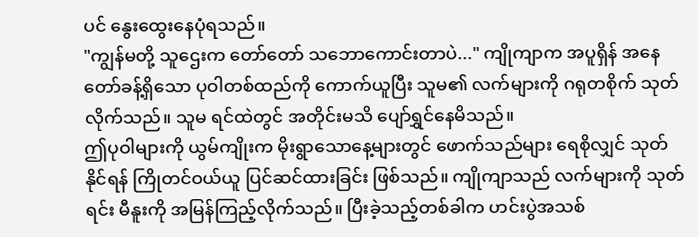ပင် နွေးထွေးနေပုံရသည်။
"ကျွန်မတို့ သူဌေးက တော်တော် သဘောကောင်းတာပဲ..." ကျိုကျာက အပူရှိန် အနေတော်ခန့်ရှိသော ပုဝါတစ်ထည်ကို ကောက်ယူပြီး သူမ၏ လက်များကို ဂရုတစိုက် သုတ်လိုက်သည်။ သူမ ရင်ထဲတွင် အတိုင်းမသိ ပျော်ရွှင်နေမိသည်။
ဤပုဝါများကို ယွမ်ကျိုးက မိုးရွာသောနေ့များတွင် ဖောက်သည်များ ရေစိုလျှင် သုတ်နိုင်ရန် ကြိုတင်ဝယ်ယူ ပြင်ဆင်ထားခြင်း ဖြစ်သည်။ ကျိုကျာသည် လက်များကို သုတ်ရင်း မီနူးကို အမြန်ကြည့်လိုက်သည်။ ပြီးခဲ့သည့်တစ်ခါက ဟင်းပွဲအသစ်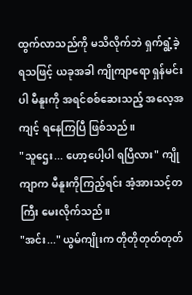ထွက်လာသည်ကို မသိလိုက်ဘဲ ရှက်ရွံ့ခဲ့ရသဖြင့် ယခုအခါ ကျိုကျာရော ရှန်မင်းပါ မီနူးကို အရင်စစ်ဆေးသည့် အလေ့အကျင့် ရနေကြပြီ ဖြစ်သည်။
"သူဌေး... ဟော့ပေါ့ပါ ရပြီလား" ကျိုကျာက မီနူးကိုကြည့်ရင်း အံ့အားသင့်တကြီး မေးလိုက်သည်။
"အင်း..." ယွမ်ကျိုးက တိုတိုတုတ်တုတ်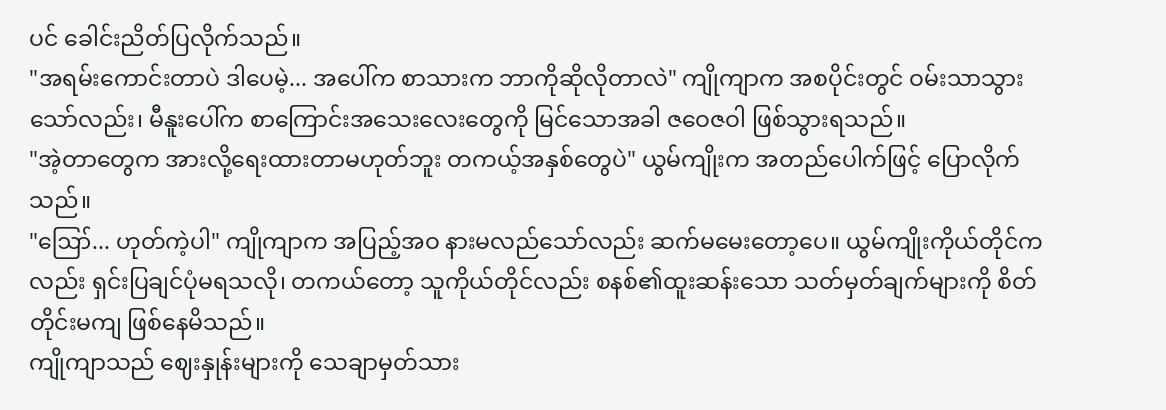ပင် ခေါင်းညိတ်ပြလိုက်သည်။
"အရမ်းကောင်းတာပဲ ဒါပေမဲ့... အပေါ်က စာသားက ဘာကိုဆိုလိုတာလဲ" ကျိုကျာက အစပိုင်းတွင် ဝမ်းသာသွားသော်လည်း၊ မီနူးပေါ်က စာကြောင်းအသေးလေးတွေကို မြင်သောအခါ ဇဝေဇဝါ ဖြစ်သွားရသည်။
"အဲ့တာတွေက အားလို့ရေးထားတာမဟုတ်ဘူး တကယ့်အနှစ်တွေပဲ" ယွမ်ကျိုးက အတည်ပေါက်ဖြင့် ပြောလိုက်သည်။
"ဪ... ဟုတ်ကဲ့ပါ" ကျိုကျာက အပြည့်အဝ နားမလည်သော်လည်း ဆက်မမေးတော့ပေ။ ယွမ်ကျိုးကိုယ်တိုင်ကလည်း ရှင်းပြချင်ပုံမရသလို၊ တကယ်တော့ သူကိုယ်တိုင်လည်း စနစ်၏ထူးဆန်းသော သတ်မှတ်ချက်များကို စိတ်တိုင်းမကျ ဖြစ်နေမိသည်။
ကျိုကျာသည် ဈေးနှုန်းများကို သေချာမှတ်သား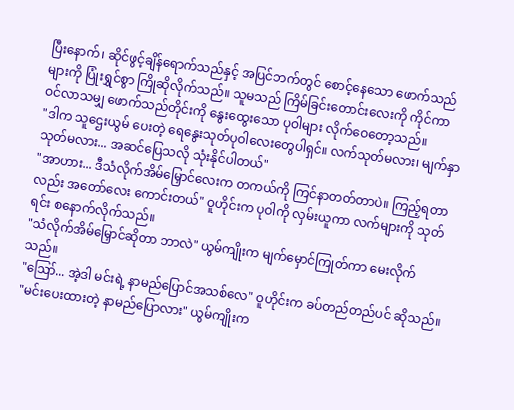ပြီးနောက်၊ ဆိုင်ဖွင့်ချိန်ရောက်သည်နှင့် အပြင်ဘက်တွင် စောင့်နေသော ဖောက်သည်များကို ပြုံးရွှင်စွာ ကြိုဆိုလိုက်သည်။ သူမသည် ကြိမ်ခြင်းတောင်းလေးကို ကိုင်ကာ ဝင်လာသမျှ ဖောက်သည်တိုင်းကို နွေးထွေးသော ပုဝါများ လိုက်ဝေတော့သည်။
"ဒါက သူဌေးယွမ် ပေးတဲ့ ရေနွေးသုတ်ပုဝါလေးတွေပါရှင်။ လက်သုတ်မလား၊ မျက်နှာသုတ်မလား... အဆင်ပြေသလို သုံးနိုင်ပါတယ်"
"အာဟား... ဒီသံလိုက်အိမ်မြှောင်လေးက တကယ်ကို ကြင်နာတတ်တာပဲ။ ကြည့်ရတာလည်း အတော်လေး ကောင်းတယ်" ဝူဟိုင်းက ပုဝါကို လှမ်းယူကာ လက်များကို သုတ်ရင်း စနောက်လိုက်သည်။
"သံလိုက်အိမ်မြှောင်ဆိုတာ ဘာလဲ" ယွမ်ကျိုးက မျက်မှောင်ကြုတ်ကာ မေးလိုက်သည်။
"ဪ... အဲ့ဒါ မင်းရဲ့ နာမည်ပြောင်အသစ်လေ" ဝူဟိုင်းက ခပ်တည်တည်ပင် ဆိုသည်။
"မင်းပေးထားတဲ့ နာမည်ပြောလား" ယွမ်ကျိုးက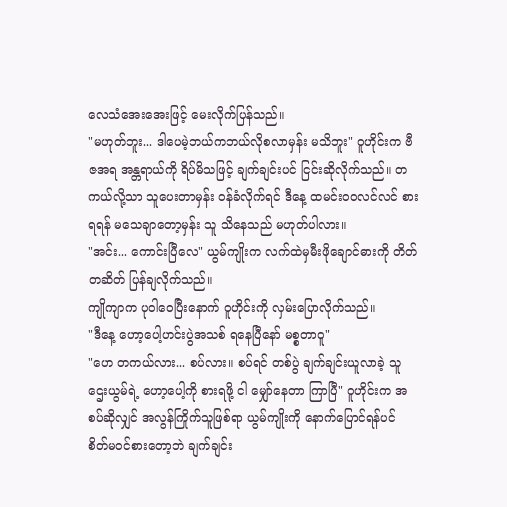လေသံအေးအေးဖြင့် မေးလိုက်ပြန်သည်။
"မဟုတ်ဘူး... ဒါပေမဲ့ဘယ်ကဘယ်လိုစလာမှန်း မသိဘူး" ဝူဟိုင်းက ဗီဇအရ အန္တရာယ်ကို ရိပ်မိသဖြင့် ချက်ချင်းပင် ငြင်းဆိုလိုက်သည်။ တကယ်လို့သာ သူပေးတာမှန်း ဝန်ခံလိုက်ရင် ဒီနေ့ ထမင်းဝဝလင်လင် စားရရန် မသေချာတော့မှန်း သူ သိနေသည် မဟုတ်ပါလား။
"အင်း... ကောင်းပြီလေ" ယွမ်ကျိုးက လက်ထဲမှမီးဖိုချောင်ဓားကို တိတ်တဆိတ် ပြန်ချလိုက်သည်။
ကျိုကျာက ပုဝါဝေပြီးနောက် ဝူဟိုင်းကို လှမ်းပြောလိုက်သည်။
"ဒီနေ့ ဟော့ပေါ့ဟင်းပွဲအသစ် ရနေပြီနော် မစ္စတာဝူ"
"ဟေ တကယ်လား... စပ်လား။ စပ်ရင် တစ်ပွဲ ချက်ချင်းယူလာခဲ့ သူဌေးယွမ်ရဲ့ ဟော့ပေါ့ကို စားရဖို့ ငါ မျှော်နေတာ ကြာပြီ" ဝူဟိုင်းက အစပ်ဆိုလျှင် အလွန်ကြိုက်သူဖြစ်ရာ ယွမ်ကျိုးကို နောက်ပြောင်ရန်ပင် စိတ်မဝင်စားတော့ဘဲ ချက်ချင်း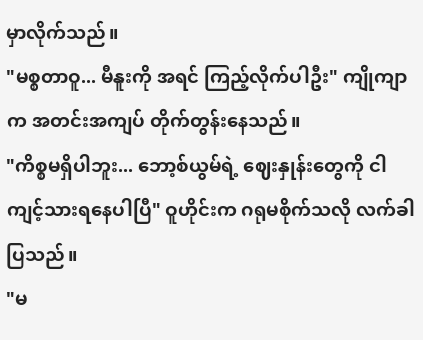မှာလိုက်သည်။
"မစ္စတာဝူ... မီနူးကို အရင် ကြည့်လိုက်ပါဦး" ကျိုကျာက အတင်းအကျပ် တိုက်တွန်းနေသည်။
"ကိစ္စမရှိပါဘူး... ဘော့စ်ယွမ်ရဲ့ ဈေးနှုန်းတွေကို ငါ ကျင့်သားရနေပါပြီ" ဝူဟိုင်းက ဂရုမစိုက်သလို လက်ခါပြသည်။
"မ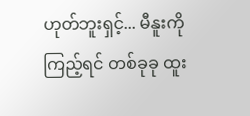ဟုတ်ဘူးရှင့်... မီနူးကိုကြည့်ရင် တစ်ခုခု ထူး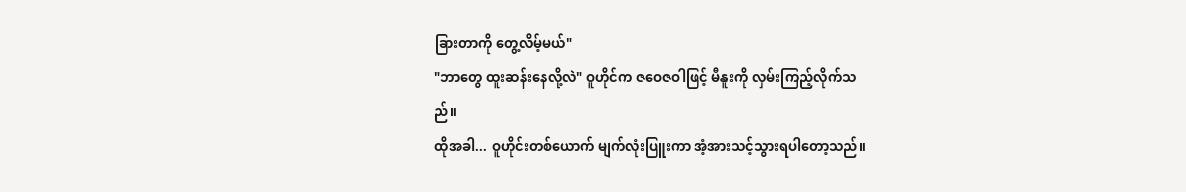ခြားတာကို တွေ့လိမ့်မယ်"
"ဘာတွေ ထူးဆန်းနေလို့လဲ" ဝူဟိုင်က ဇဝေဇဝါဖြင့် မီနူးကို လှမ်းကြည့်လိုက်သ
ည်။
ထိုအခါ... ဝူဟိုင်းတစ်ယောက် မျက်လုံးပြူးကာ အံ့အားသင့်သွားရပါတော့သည်။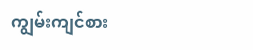ကျွမ်းကျင်စား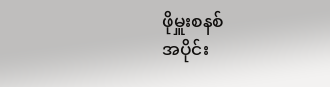ဖိုမှူးစနစ်
အပိုင်း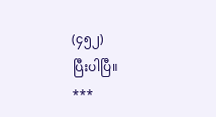(၄၅၂)
ပြီးပါပြီ။
***